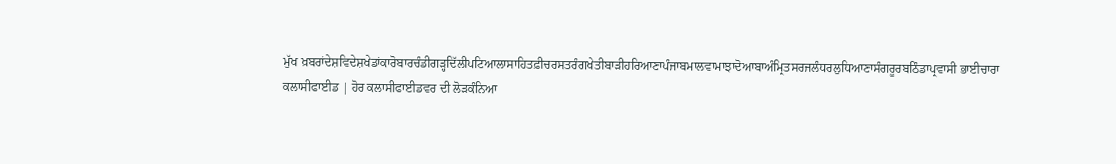ਮੁੱਖ ਖ਼ਬਰਾਂਦੇਸ਼ਵਿਦੇਸ਼ਖੇਡਾਂਕਾਰੋਬਾਰਚੰਡੀਗੜ੍ਹਦਿੱਲੀਪਟਿਆਲਾਸਾਹਿਤਫ਼ੀਚਰਸਤਰੰਗਖੇਤੀਬਾੜੀਹਰਿਆਣਾਪੰਜਾਬਮਾਲਵਾਮਾਝਾਦੋਆਬਾਅੰਮ੍ਰਿਤਸਰਜਲੰਧਰਲੁਧਿਆਣਾਸੰਗਰੂਰਬਠਿੰਡਾਪ੍ਰਵਾਸੀ ਭਾਈਚਾਰਾ
ਕਲਾਸੀਫਾਈਡ | ਹੋਰ ਕਲਾਸੀਫਾਈਡਵਰ ਦੀ ਲੋੜਕੰਨਿਆ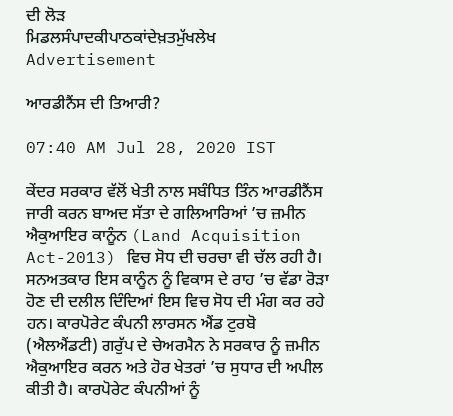ਦੀ ਲੋੜ
ਮਿਡਲਸੰਪਾਦਕੀਪਾਠਕਾਂਦੇਖ਼ਤਮੁੱਖਲੇਖ
Advertisement

ਆਰਡੀਨੈਂਸ ਦੀ ਤਿਆਰੀ?

07:40 AM Jul 28, 2020 IST

ਕੇਂਦਰ ਸਰਕਾਰ ਵੱਲੋਂ ਖੇਤੀ ਨਾਲ ਸਬੰਧਿਤ ਤਿੰਨ ਆਰਡੀਨੈਂਸ ਜਾਰੀ ਕਰਨ ਬਾਅਦ ਸੱਤਾ ਦੇ ਗਲਿਆਰਿਆਂ ’ਚ ਜ਼ਮੀਨ ਐਕੁਆਇਰ ਕਾਨੂੰਨ (Land Acquisition Act-2013) ਵਿਚ ਸੋਧ ਦੀ ਚਰਚਾ ਵੀ ਚੱਲ ਰਹੀ ਹੈ। ਸਨਅਤਕਾਰ ਇਸ ਕਾਨੂੰਨ ਨੂੰ ਵਿਕਾਸ ਦੇ ਰਾਹ ’ਚ ਵੱਡਾ ਰੋੜਾ ਹੋਣ ਦੀ ਦਲੀਲ ਦਿੰਦਿਆਂ ਇਸ ਵਿਚ ਸੋਧ ਦੀ ਮੰਗ ਕਰ ਰਹੇ ਹਨ। ਕਾਰਪੋਰੇਟ ਕੰਪਨੀ ਲਾਰਸਨ ਐਂਡ ਟੁਰਬੋ (ਐਲਐਂਡਟੀ) ਗਰੁੱਪ ਦੇ ਚੇਅਰਮੈਨ ਨੇ ਸਰਕਾਰ ਨੂੰ ਜ਼ਮੀਨ ਐਕੁਆਇਰ ਕਰਨ ਅਤੇ ਹੋਰ ਖੇਤਰਾਂ ’ਚ ਸੁਧਾਰ ਦੀ ਅਪੀਲ ਕੀਤੀ ਹੈ। ਕਾਰਪੋਰੇਟ ਕੰਪਨੀਆਂ ਨੂੰ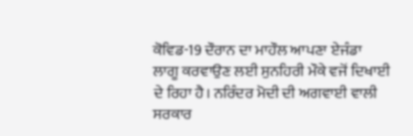ਕੋਵਿਡ-19 ਦੌਰਾਨ ਦਾ ਮਾਹੌਲ ਆਪਣਾ ਏਜੰਡਾ ਲਾਗੂ ਕਰਵਾਉਣ ਲਈ ਸੁਨਹਿਰੀ ਮੌਕੇ ਵਜੋਂ ਦਿਖਾਈ ਦੇ ਰਿਹਾ ਹੈ। ਨਰਿੰਦਰ ਮੋਦੀ ਦੀ ਅਗਵਾਈ ਵਾਲੀ ਸਰਕਾਰ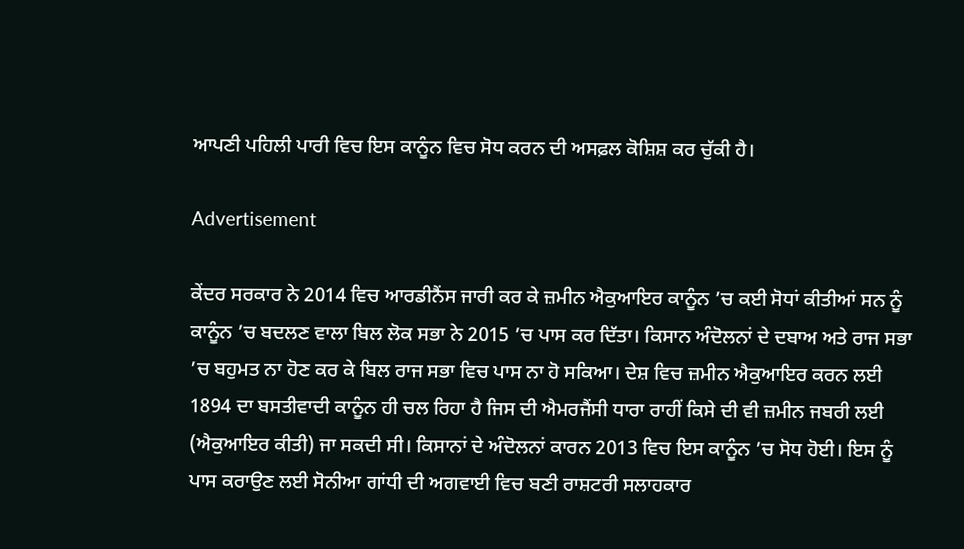ਆਪਣੀ ਪਹਿਲੀ ਪਾਰੀ ਵਿਚ ਇਸ ਕਾਨੂੰਨ ਵਿਚ ਸੋਧ ਕਰਨ ਦੀ ਅਸਫ਼ਲ ਕੋਸ਼ਿਸ਼ ਕਰ ਚੁੱਕੀ ਹੈ।

Advertisement

ਕੇਂਦਰ ਸਰਕਾਰ ਨੇ 2014 ਵਿਚ ਆਰਡੀਨੈਂਸ ਜਾਰੀ ਕਰ ਕੇ ਜ਼ਮੀਨ ਐਕੁਆਇਰ ਕਾਨੂੰਨ ’ਚ ਕਈ ਸੋਧਾਂ ਕੀਤੀਆਂ ਸਨ ਨੂੰ ਕਾਨੂੰਨ ’ਚ ਬਦਲਣ ਵਾਲਾ ਬਿਲ ਲੋਕ ਸਭਾ ਨੇ 2015 ’ਚ ਪਾਸ ਕਰ ਦਿੱਤਾ। ਕਿਸਾਨ ਅੰਦੋਲਨਾਂ ਦੇ ਦਬਾਅ ਅਤੇ ਰਾਜ ਸਭਾ ’ਚ ਬਹੁਮਤ ਨਾ ਹੋਣ ਕਰ ਕੇ ਬਿਲ ਰਾਜ ਸਭਾ ਵਿਚ ਪਾਸ ਨਾ ਹੋ ਸਕਿਆ। ਦੇਸ਼ ਵਿਚ ਜ਼ਮੀਨ ਐਕੁਆਇਰ ਕਰਨ ਲਈ 1894 ਦਾ ਬਸਤੀਵਾਦੀ ਕਾਨੂੰਨ ਹੀ ਚਲ ਰਿਹਾ ਹੈ ਜਿਸ ਦੀ ਐਮਰਜੈਂਸੀ ਧਾਰਾ ਰਾਹੀਂ ਕਿਸੇ ਦੀ ਵੀ ਜ਼ਮੀਨ ਜਬਰੀ ਲਈ (ਐਕੁਆਇਰ ਕੀਤੀ) ਜਾ ਸਕਦੀ ਸੀ। ਕਿਸਾਨਾਂ ਦੇ ਅੰਦੋਲਨਾਂ ਕਾਰਨ 2013 ਵਿਚ ਇਸ ਕਾਨੂੰਨ ’ਚ ਸੋਧ ਹੋਈ। ਇਸ ਨੂੰ ਪਾਸ ਕਰਾਉਣ ਲਈ ਸੋਨੀਆ ਗਾਂਧੀ ਦੀ ਅਗਵਾਈ ਵਿਚ ਬਣੀ ਰਾਸ਼ਟਰੀ ਸਲਾਹਕਾਰ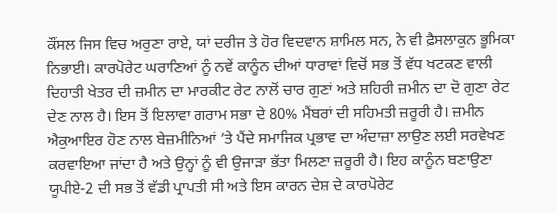ਕੌਂਸਲ ਜਿਸ ਵਿਚ ਅਰੁਣਾ ਰਾਏ, ਯਾਂ ਦਰੀਜ ਤੇ ਹੋਰ ਵਿਦਵਾਨ ਸ਼ਾਮਿਲ ਸਨ, ਨੇ ਵੀ ਫ਼ੈਸਲਾਕੁਨ ਭੂਮਿਕਾ ਨਿਭਾਈ। ਕਾਰਪੋਰੇਟ ਘਰਾਣਿਆਂ ਨੂੰ ਨਵੇਂ ਕਾਨੂੰਨ ਦੀਆਂ ਧਾਰਾਵਾਂ ਵਿਚੋਂ ਸਭ ਤੋਂ ਵੱਧ ਖਟਕਣ ਵਾਲੀ ਦਿਹਾਤੀ ਖੇਤਰ ਦੀ ਜ਼ਮੀਨ ਦਾ ਮਾਰਕੀਟ ਰੇਟ ਨਾਲੋਂ ਚਾਰ ਗੁਣਾਂ ਅਤੇ ਸ਼ਹਿਰੀ ਜ਼ਮੀਨ ਦਾ ਦੋ ਗੁਣਾ ਰੇਟ ਦੇਣ ਨਾਲ ਹੈ। ਇਸ ਤੋਂ ਇਲਾਵਾ ਗਰਾਮ ਸਭਾ ਦੇ 80% ਮੈਂਬਰਾਂ ਦੀ ਸਹਿਮਤੀ ਜ਼ਰੂਰੀ ਹੈ। ਜ਼ਮੀਨ ਐਕੁਆਇਰ ਹੋਣ ਨਾਲ ਬੇਜ਼ਮੀਨਿਆਂ ’ਤੇ ਪੈਂਦੇ ਸਮਾਜਿਕ ਪ੍ਰਭਾਵ ਦਾ ਅੰਦਾਜ਼ਾ ਲਾਉਣ ਲਈ ਸਰਵੇਖਣ ਕਰਵਾਇਆ ਜਾਂਦਾ ਹੈ ਅਤੇ ਉਨ੍ਹਾਂ ਨੂੰ ਵੀ ਉਜਾੜਾ ਭੱਤਾ ਮਿਲਣਾ ਜ਼ਰੂਰੀ ਹੈ। ਇਹ ਕਾਨੂੰਨ ਬਣਾਉਣਾ ਯੂਪੀਏ-2 ਦੀ ਸਭ ਤੋਂ ਵੱਡੀ ਪ੍ਰਾਪਤੀ ਸੀ ਅਤੇ ਇਸ ਕਾਰਨ ਦੇਸ਼ ਦੇ ਕਾਰਪੋਰੇਟ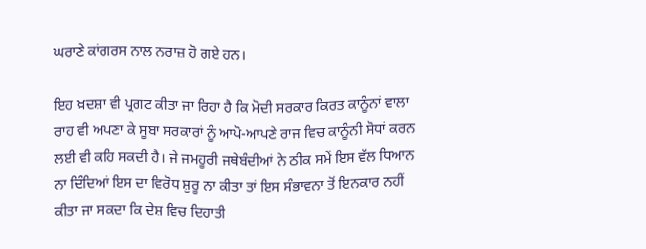ਘਰਾਣੇ ਕਾਂਗਰਸ ਨਾਲ ਨਰਾਜ਼ ਹੋ ਗਏ ਹਨ।

ਇਹ ਖ਼ਦਸ਼ਾ ਵੀ ਪ੍ਰਗਟ ਕੀਤਾ ਜਾ ਰਿਹਾ ਹੈ ਕਿ ਮੋਦੀ ਸਰਕਾਰ ਕਿਰਤ ਕਾਨੂੰਨਾਂ ਵਾਲਾ ਰਾਹ ਵੀ ਅਪਣਾ ਕੇ ਸੂਬਾ ਸਰਕਾਰਾਂ ਨੂੰ ਆਪੋ-ਆਪਣੇ ਰਾਜ ਵਿਚ ਕਾਨੂੰਨੀ ਸੋਧਾਂ ਕਰਨ ਲਈ ਵੀ ਕਹਿ ਸਕਦੀ ਹੈ। ਜੇ ਜਮਹੂਰੀ ਜਥੇਬੰਦੀਆਂ ਨੇ ਠੀਕ ਸਮੇਂ ਇਸ ਵੱਲ ਧਿਆਨ ਨਾ ਦਿੰਦਿਆਂ ਇਸ ਦਾ ਵਿਰੋਧ ਸ਼ੁਰੂ ਨਾ ਕੀਤਾ ਤਾਂ ਇਸ ਸੰਭਾਵਨਾ ਤੋਂ ਇਨਕਾਰ ਨਹੀਂ ਕੀਤਾ ਜਾ ਸਕਦਾ ਕਿ ਦੇਸ਼ ਵਿਚ ਦਿਹਾਤੀ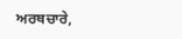ਅਰਥਚਾਰੇ,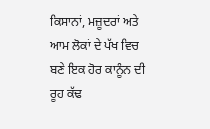ਕਿਸਾਨਾਂ, ਮਜ਼ੂਦਰਾਂ ਅਤੇ ਆਮ ਲੋਕਾਂ ਦੇ ਪੱਖ ਵਿਚ ਬਣੇ ਇਕ ਹੋਰ ਕਾਨੂੰਨ ਦੀ ਰੂਹ ਕੱਢ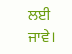ਲਈ ਜਾਵੇ।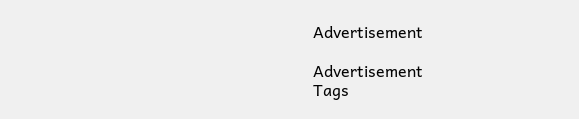Advertisement

Advertisement
Tags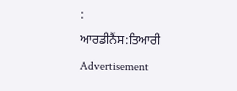:
ਆਰਡੀਨੈਂਸ:ਤਿਆਰੀ
Advertisement